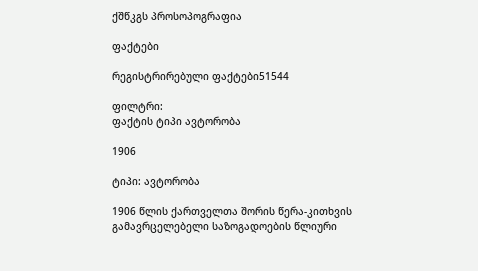ქშწკგს პროსოპოგრაფია

ფაქტები

რეგისტრირებული ფაქტები51544

ფილტრი:
ფაქტის ტიპი ავტორობა

1906

ტიპი: ავტორობა

1906 წლის ქართველთა შორის წერა-კითხვის გამავრცელებელი საზოგადოების წლიური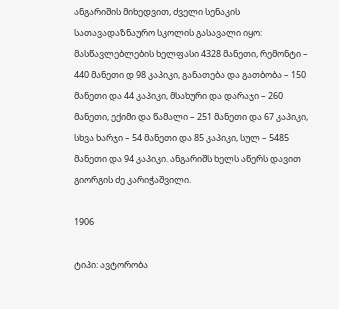ანგარიშის მიხედვით, ძველი სენაკის სათავადაზნაურო სკოლის გასავალი იყო: მასწავლებლების ხელფასი 4328 მანეთი, რემონტი – 440 მანეთი დ 98 კაპიკი, განათება და გათბობა – 150 მანეთი და 44 კაპიკი, მსახური და დარაჯი – 260 მანეთი, ექიმი და წამალი – 251 მანეთი და 67 კაპიკი, სხვა ხარჯი – 54 მანეთი და 85 კაპიკი, სულ – 5485 მანეთი და 94 კაპიკი. ანგარიშს ხელს აწერს დავით გიორგის ძე კარიჭაშვილი.

1906

ტიპი: ავტორობა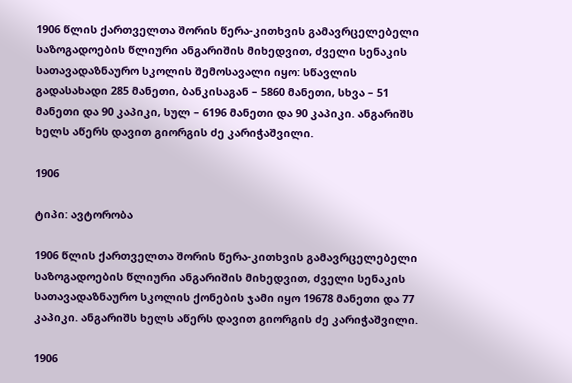1906 წლის ქართველთა შორის წერა-კითხვის გამავრცელებელი საზოგადოების წლიური ანგარიშის მიხედვით, ძველი სენაკის სათავადაზნაურო სკოლის შემოსავალი იყო: სწავლის გადასახადი 285 მანეთი, ბანკისაგან – 5860 მანეთი, სხვა – 51 მანეთი და 90 კაპიკი, სულ – 6196 მანეთი და 90 კაპიკი. ანგარიშს ხელს აწერს დავით გიორგის ძე კარიჭაშვილი.

1906

ტიპი: ავტორობა

1906 წლის ქართველთა შორის წერა-კითხვის გამავრცელებელი საზოგადოების წლიური ანგარიშის მიხედვით, ძველი სენაკის სათავადაზნაურო სკოლის ქონების ჯამი იყო 19678 მანეთი და 77 კაპიკი. ანგარიშს ხელს აწერს დავით გიორგის ძე კარიჭაშვილი.

1906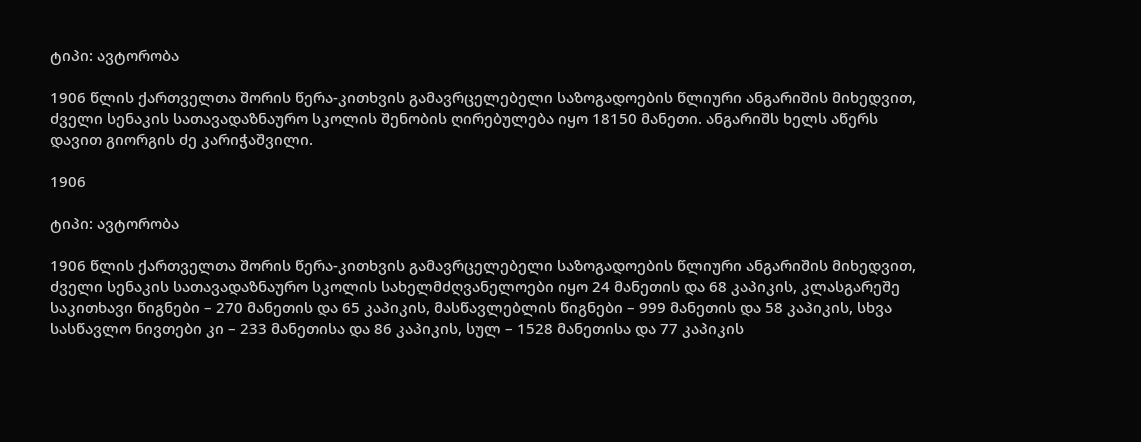ტიპი: ავტორობა

1906 წლის ქართველთა შორის წერა-კითხვის გამავრცელებელი საზოგადოების წლიური ანგარიშის მიხედვით, ძველი სენაკის სათავადაზნაურო სკოლის შენობის ღირებულება იყო 18150 მანეთი. ანგარიშს ხელს აწერს დავით გიორგის ძე კარიჭაშვილი.

1906

ტიპი: ავტორობა

1906 წლის ქართველთა შორის წერა-კითხვის გამავრცელებელი საზოგადოების წლიური ანგარიშის მიხედვით, ძველი სენაკის სათავადაზნაურო სკოლის სახელმძღვანელოები იყო 24 მანეთის და 68 კაპიკის, კლასგარეშე საკითხავი წიგნები – 270 მანეთის და 65 კაპიკის, მასწავლებლის წიგნები – 999 მანეთის და 58 კაპიკის, სხვა სასწავლო ნივთები კი – 233 მანეთისა და 86 კაპიკის, სულ – 1528 მანეთისა და 77 კაპიკის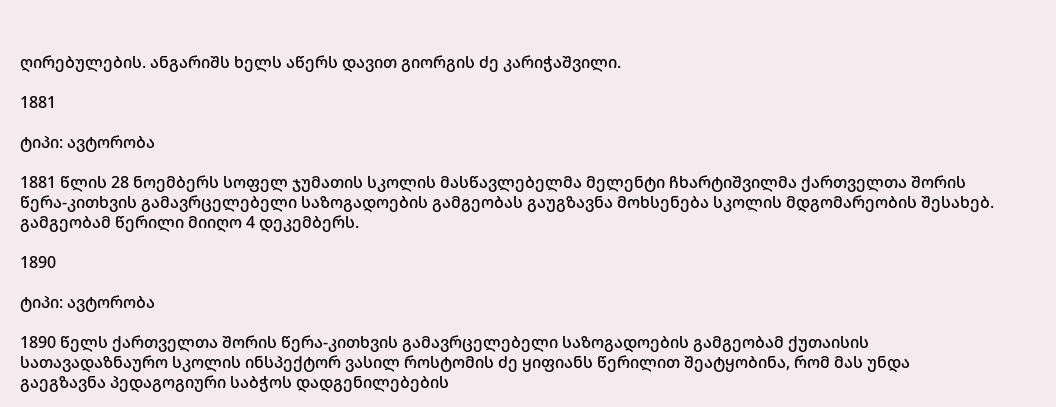ღირებულების. ანგარიშს ხელს აწერს დავით გიორგის ძე კარიჭაშვილი.

1881

ტიპი: ავტორობა

1881 წლის 28 ნოემბერს სოფელ ჯუმათის სკოლის მასწავლებელმა მელენტი ჩხარტიშვილმა ქართველთა შორის წერა-კითხვის გამავრცელებელი საზოგადოების გამგეობას გაუგზავნა მოხსენება სკოლის მდგომარეობის შესახებ. გამგეობამ წერილი მიიღო 4 დეკემბერს.

1890

ტიპი: ავტორობა

1890 წელს ქართველთა შორის წერა-კითხვის გამავრცელებელი საზოგადოების გამგეობამ ქუთაისის სათავადაზნაურო სკოლის ინსპექტორ ვასილ როსტომის ძე ყიფიანს წერილით შეატყობინა, რომ მას უნდა გაეგზავნა პედაგოგიური საბჭოს დადგენილებების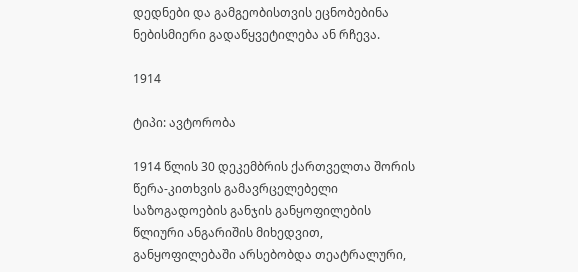დედნები და გამგეობისთვის ეცნობებინა ნებისმიერი გადაწყვეტილება ან რჩევა.

1914

ტიპი: ავტორობა

1914 წლის 30 დეკემბრის ქართველთა შორის წერა-კითხვის გამავრცელებელი საზოგადოების განჯის განყოფილების წლიური ანგარიშის მიხედვით, განყოფილებაში არსებობდა თეატრალური,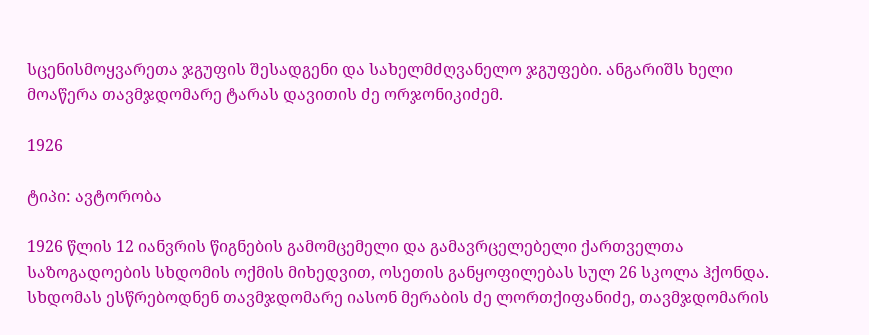სცენისმოყვარეთა ჯგუფის შესადგენი და სახელმძღვანელო ჯგუფები. ანგარიშს ხელი მოაწერა თავმჯდომარე ტარას დავითის ძე ორჯონიკიძემ.

1926

ტიპი: ავტორობა

1926 წლის 12 იანვრის წიგნების გამომცემელი და გამავრცელებელი ქართველთა საზოგადოების სხდომის ოქმის მიხედვით, ოსეთის განყოფილებას სულ 26 სკოლა ჰქონდა. სხდომას ესწრებოდნენ თავმჯდომარე იასონ მერაბის ძე ლორთქიფანიძე, თავმჯდომარის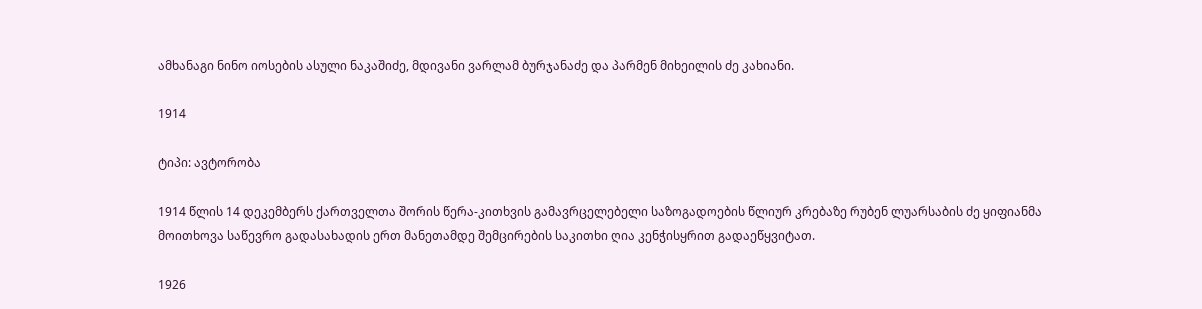ამხანაგი ნინო იოსების ასული ნაკაშიძე, მდივანი ვარლამ ბურჯანაძე და პარმენ მიხეილის ძე კახიანი.

1914

ტიპი: ავტორობა

1914 წლის 14 დეკემბერს ქართველთა შორის წერა-კითხვის გამავრცელებელი საზოგადოების წლიურ კრებაზე რუბენ ლუარსაბის ძე ყიფიანმა მოითხოვა საწევრო გადასახადის ერთ მანეთამდე შემცირების საკითხი ღია კენჭისყრით გადაეწყვიტათ.

1926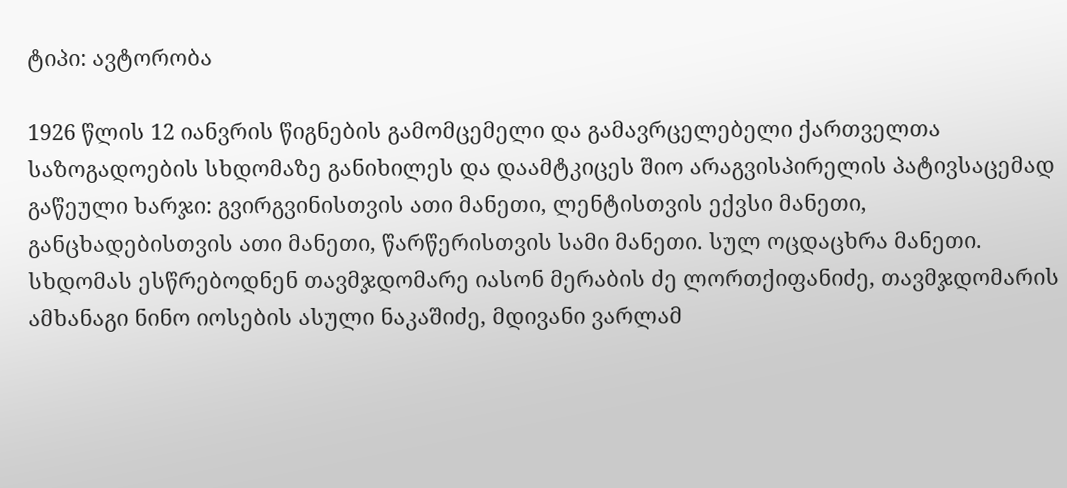ტიპი: ავტორობა

1926 წლის 12 იანვრის წიგნების გამომცემელი და გამავრცელებელი ქართველთა საზოგადოების სხდომაზე განიხილეს და დაამტკიცეს შიო არაგვისპირელის პატივსაცემად გაწეული ხარჯი: გვირგვინისთვის ათი მანეთი, ლენტისთვის ექვსი მანეთი, განცხადებისთვის ათი მანეთი, წარწერისთვის სამი მანეთი. სულ ოცდაცხრა მანეთი. სხდომას ესწრებოდნენ თავმჯდომარე იასონ მერაბის ძე ლორთქიფანიძე, თავმჯდომარის ამხანაგი ნინო იოსების ასული ნაკაშიძე, მდივანი ვარლამ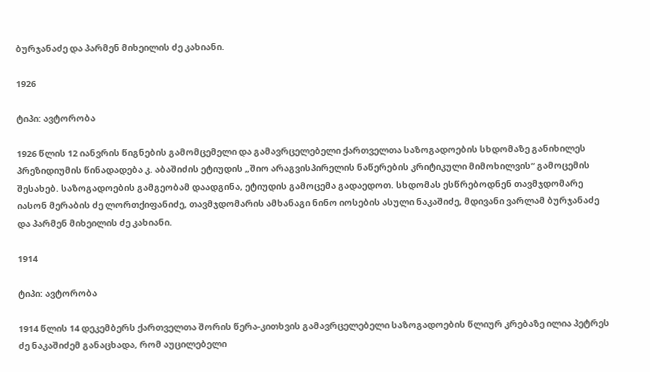ბურჯანაძე და პარმენ მიხეილის ძე კახიანი.

1926

ტიპი: ავტორობა

1926 წლის 12 იანვრის წიგნების გამომცემელი და გამავრცელებელი ქართველთა საზოგადოების სხდომაზე განიხილეს პრეზიდიუმის წინადადება კ. აბაშიძის ეტიუდის „შიო არაგვისპირელის ნაწერების კრიტიკული მიმოხილვის“ გამოცემის შესახებ. საზოგადოების გამგეობამ დაადგინა, ეტიუდის გამოცემა გადაედოთ. სხდომას ესწრებოდნენ თავმჯდომარე იასონ მერაბის ძე ლორთქიფანიძე, თავმჯდომარის ამხანაგი ნინო იოსების ასული ნაკაშიძე, მდივანი ვარლამ ბურჯანაძე და პარმენ მიხეილის ძე კახიანი.

1914

ტიპი: ავტორობა

1914 წლის 14 დეკემბერს ქართველთა შორის წერა-კითხვის გამავრცელებელი საზოგადოების წლიურ კრებაზე ილია პეტრეს ძე ნაკაშიძემ განაცხადა, რომ აუცილებელი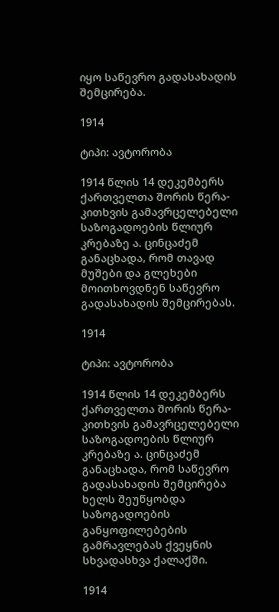იყო საწევრო გადასახადის შემცირება.

1914

ტიპი: ავტორობა

1914 წლის 14 დეკემბერს ქართველთა შორის წერა-კითხვის გამავრცელებელი საზოგადოების წლიურ კრებაზე ა. ცინცაძემ განაცხადა, რომ თავად მუშები და გლეხები მოითხოვდნენ საწევრო გადასახადის შემცირებას.

1914

ტიპი: ავტორობა

1914 წლის 14 დეკემბერს ქართველთა შორის წერა-კითხვის გამავრცელებელი საზოგადოების წლიურ კრებაზე ა. ცინცაძემ განაცხადა, რომ საწევრო გადასახადის შემცირება ხელს შეუწყობდა საზოგადოების განყოფილებების გამრავლებას ქვეყნის სხვადასხვა ქალაქში.

1914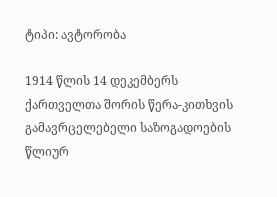ტიპი: ავტორობა

1914 წლის 14 დეკემბერს ქართველთა შორის წერა-კითხვის გამავრცელებელი საზოგადოების წლიურ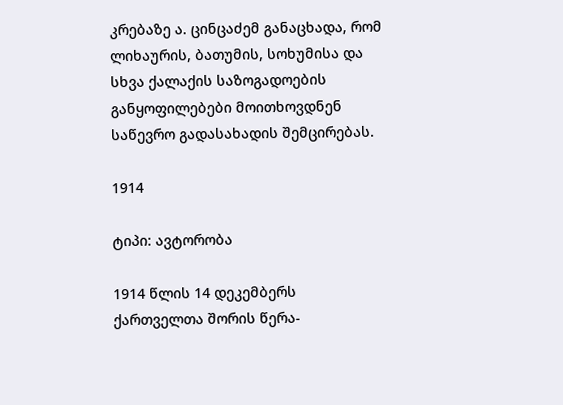კრებაზე ა. ცინცაძემ განაცხადა, რომ ლიხაურის, ბათუმის, სოხუმისა და სხვა ქალაქის საზოგადოების განყოფილებები მოითხოვდნენ საწევრო გადასახადის შემცირებას.

1914

ტიპი: ავტორობა

1914 წლის 14 დეკემბერს ქართველთა შორის წერა-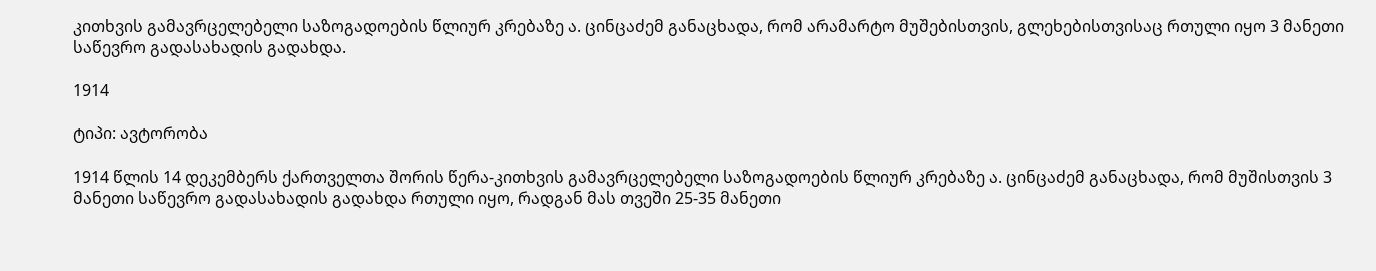კითხვის გამავრცელებელი საზოგადოების წლიურ კრებაზე ა. ცინცაძემ განაცხადა, რომ არამარტო მუშებისთვის, გლეხებისთვისაც რთული იყო 3 მანეთი საწევრო გადასახადის გადახდა.

1914

ტიპი: ავტორობა

1914 წლის 14 დეკემბერს ქართველთა შორის წერა-კითხვის გამავრცელებელი საზოგადოების წლიურ კრებაზე ა. ცინცაძემ განაცხადა, რომ მუშისთვის 3 მანეთი საწევრო გადასახადის გადახდა რთული იყო, რადგან მას თვეში 25-35 მანეთი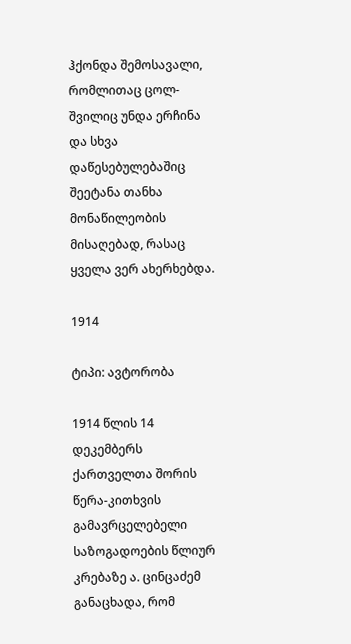ჰქონდა შემოსავალი, რომლითაც ცოლ-შვილიც უნდა ერჩინა და სხვა დაწესებულებაშიც შეეტანა თანხა მონაწილეობის მისაღებად, რასაც ყველა ვერ ახერხებდა.

1914

ტიპი: ავტორობა

1914 წლის 14 დეკემბერს ქართველთა შორის წერა-კითხვის გამავრცელებელი საზოგადოების წლიურ კრებაზე ა. ცინცაძემ განაცხადა, რომ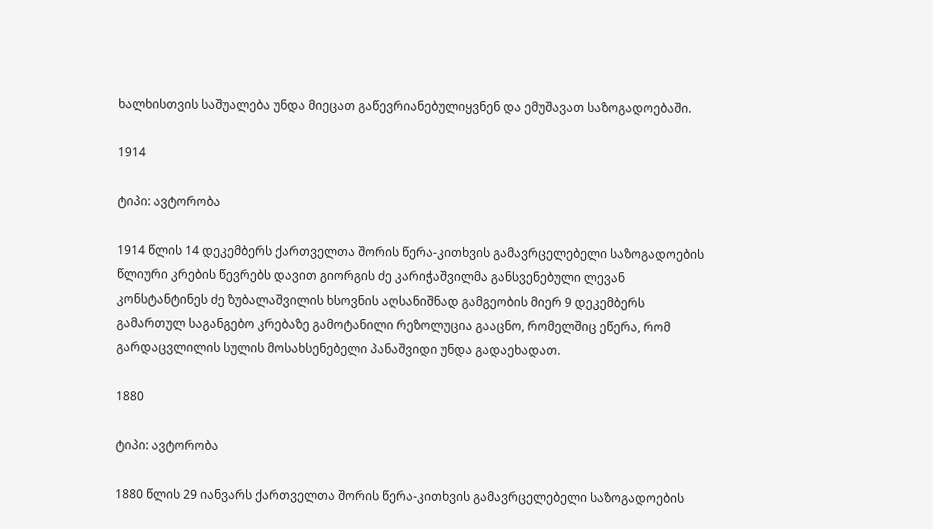ხალხისთვის საშუალება უნდა მიეცათ გაწევრიანებულიყვნენ და ემუშავათ საზოგადოებაში.

1914

ტიპი: ავტორობა

1914 წლის 14 დეკემბერს ქართველთა შორის წერა-კითხვის გამავრცელებელი საზოგადოების წლიური კრების წევრებს დავით გიორგის ძე კარიჭაშვილმა განსვენებული ლევან კონსტანტინეს ძე ზუბალაშვილის ხსოვნის აღსანიშნად გამგეობის მიერ 9 დეკემბერს გამართულ საგანგებო კრებაზე გამოტანილი რეზოლუცია გააცნო, რომელშიც ეწერა, რომ გარდაცვლილის სულის მოსახსენებელი პანაშვიდი უნდა გადაეხადათ.

1880

ტიპი: ავტორობა

1880 წლის 29 იანვარს ქართველთა შორის წერა-კითხვის გამავრცელებელი საზოგადოების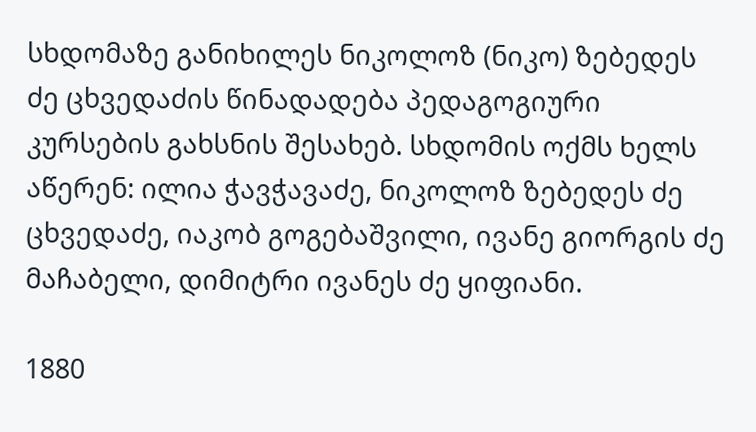სხდომაზე განიხილეს ნიკოლოზ (ნიკო) ზებედეს ძე ცხვედაძის წინადადება პედაგოგიური კურსების გახსნის შესახებ. სხდომის ოქმს ხელს აწერენ: ილია ჭავჭავაძე, ნიკოლოზ ზებედეს ძე ცხვედაძე, იაკობ გოგებაშვილი, ივანე გიორგის ძე მაჩაბელი, დიმიტრი ივანეს ძე ყიფიანი.

1880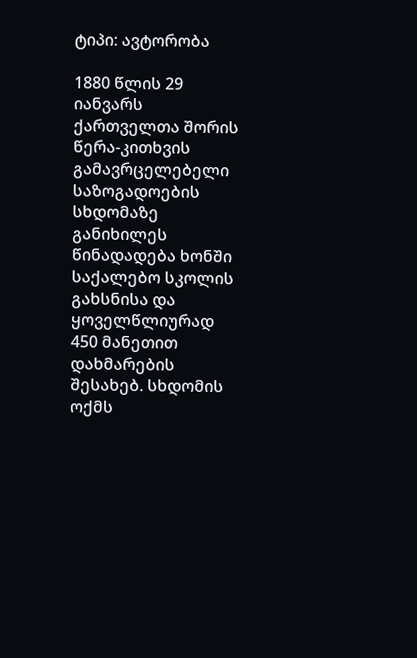ტიპი: ავტორობა

1880 წლის 29 იანვარს ქართველთა შორის წერა-კითხვის გამავრცელებელი საზოგადოების სხდომაზე განიხილეს წინადადება ხონში საქალებო სკოლის გახსნისა და ყოველწლიურად 450 მანეთით დახმარების შესახებ. სხდომის ოქმს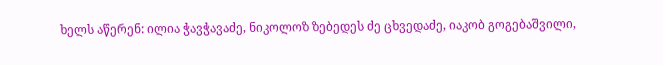ხელს აწერენ: ილია ჭავჭავაძე, ნიკოლოზ ზებედეს ძე ცხვედაძე, იაკობ გოგებაშვილი,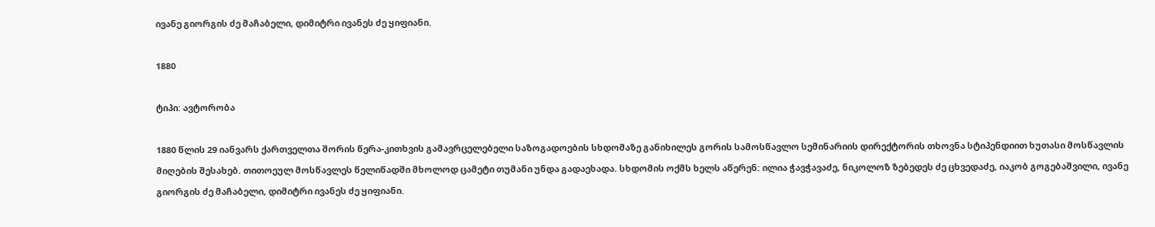ივანე გიორგის ძე მაჩაბელი, დიმიტრი ივანეს ძე ყიფიანი.

1880

ტიპი: ავტორობა

1880 წლის 29 იანვარს ქართველთა შორის წერა-კითხვის გამავრცელებელი საზოგადოების სხდომაზე განიხილეს გორის სამოსწავლო სემინარიის დირექტორის თხოვნა სტიპენდიით ხუთასი მოსწავლის მიღების შესახებ. თითოეულ მოსწავლეს წელიწადში მხოლოდ ცამეტი თუმანი უნდა გადაეხადა. სხდომის ოქმს ხელს აწერენ: ილია ჭავჭავაძე, ნიკოლოზ ზებედეს ძე ცხვედაძე, იაკობ გოგებაშვილი, ივანე გიორგის ძე მაჩაბელი, დიმიტრი ივანეს ძე ყიფიანი.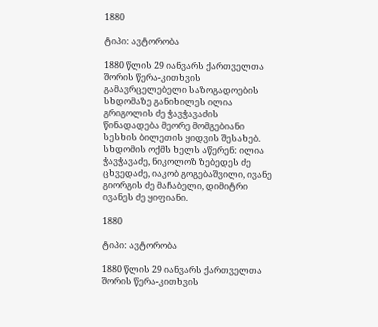1880

ტიპი: ავტორობა

1880 წლის 29 იანვარს ქართველთა შორის წერა-კითხვის გამავრცელებელი საზოგადოების სხდომაზე განიხილეს ილია გრიგოლის ძე ჭავჭავაძის წინადადება მეორე მომგებიანი სესხის ბილეთის ყიდვის შესახებ. სხდომის ოქმს ხელს აწერენ: ილია ჭავჭავაძე, ნიკოლოზ ზებედეს ძე ცხვედაძე, იაკობ გოგებაშვილი, ივანე გიორგის ძე მაჩაბელი, დიმიტრი ივანეს ძე ყიფიანი.

1880

ტიპი: ავტორობა

1880 წლის 29 იანვარს ქართველთა შორის წერა-კითხვის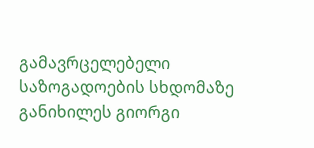გამავრცელებელი საზოგადოების სხდომაზე განიხილეს გიორგი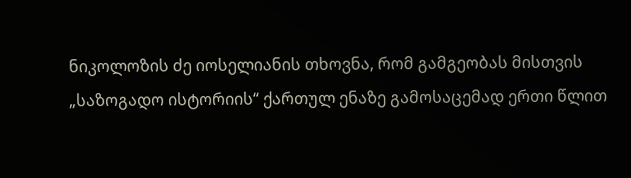ნიკოლოზის ძე იოსელიანის თხოვნა, რომ გამგეობას მისთვის „საზოგადო ისტორიის“ ქართულ ენაზე გამოსაცემად ერთი წლით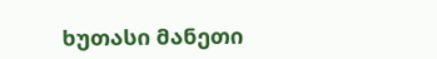ხუთასი მანეთი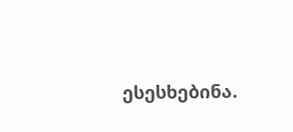ესესხებინა.